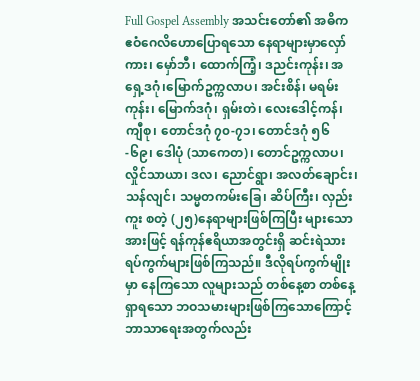Full Gospel Assembly အသင်းတော်၏ အဓိက ဧဝံဂေလိဟောပြောရသော နေရာများမှာလှော်
ကား၊ မှော်ဘီ၊ ထောက်ကြံ့၊ ဒညင်းကုန်း၊ အရှေ့ဒဂုံ၊မြောက်ဥက္ကလာပ၊ အင်းစိန်၊ မရမ်းကုန်း၊ မြောက်ဒဂုံ၊ ရှမ်းတဲ၊ လေးဒေါင့်ကန်၊ ကျီစု၊ တောင်ဒဂုံ ၇၀-၇၁၊ တောင်ဒဂုံ ၅၆-၆၉၊ ဒေါပုံ (သာကေတ)၊ တောင်ဥက္ကလာပ၊ လှိုင်သာယာ၊ ဒလ၊ ညောင်ရွာ၊ အလတ်ချောင်း၊ သန်လျင်၊ သမ္မတကမ်းခြေ၊ ဆိပ်ကြီး၊ လှည်းကူး စတဲ့ (၂၅)နေရာများဖြစ်ကြပြီး များသောအားဖြင့် ရန်ကုန်ဧရိယာအတွင်းရှိ ဆင်းရဲသားရပ်ကွက်များဖြစ်ကြသည်။ ဒီလိုရပ်ကွက်မျိုးမှာ နေကြသော လူများသည် တစ်နေ့စာ တစ်နေ့ရှာရသော ဘဝသမားများဖြစ်ကြသောကြောင့် ဘာသာရေးအတွက်လည်း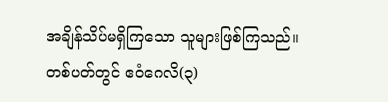အချိန်သိပ်မရှိကြသော သူများဖြစ်ကြသည်။
တစ်ပတ်တွင် ဧဝံဂေလိ(၃)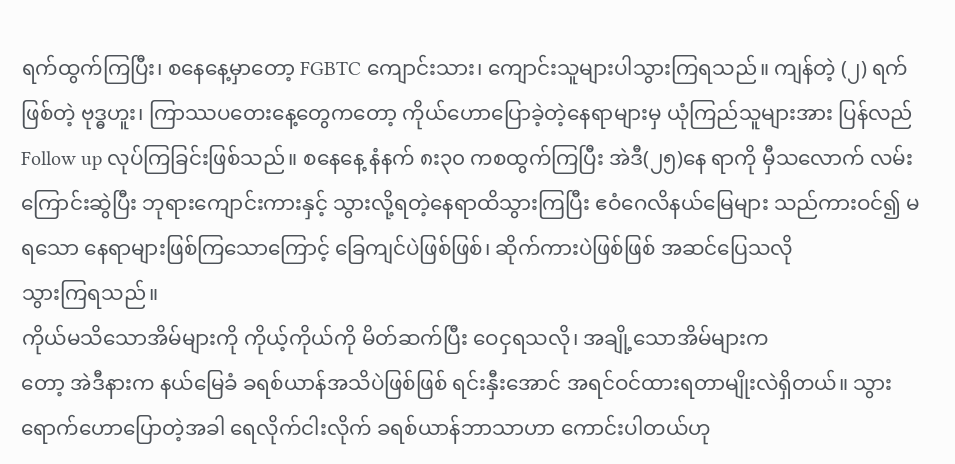ရက်ထွက်ကြပြီး၊ စနေနေ့မှာတော့ FGBTC ကျောင်းသား၊ ကျောင်းသူများပါသွားကြရသည်။ ကျန်တဲ့ (၂) ရက်ဖြစ်တဲ့ ဗုဒ္ဓဟူး၊ ကြာဿပတေးနေ့တွေကတော့ ကိုယ်ဟောပြောခဲ့တဲ့နေရာများမှ ယုံကြည်သူများအား ပြန်လည် Follow up လုပ်ကြခြင်းဖြစ်သည်။ စနေနေ့ နံနက် ၈း၃၀ ကစထွက်ကြပြီး အဲဒီ(၂၅)နေ ရာကို မှီသလောက် လမ်းကြောင်းဆွဲပြီး ဘုရားကျောင်းကားနှင့် သွားလို့ရတဲ့နေရာထိသွားကြပြီး ဧဝံဂေလိနယ်မြေများ သည်ကားဝင်၍ မရသော နေရာများဖြစ်ကြသောကြောင့် ခြေကျင်ပဲဖြစ်ဖြစ်၊ ဆိုက်ကားပဲဖြစ်ဖြစ် အဆင်ပြေသလို
သွားကြရသည်။
ကိုယ်မသိသောအိမ်များကို ကိုယ့်ကိုယ်ကို မိတ်ဆက်ပြီး ဝေငှရသလို၊ အချို့သောအိမ်များက
တော့ အဲဒီနားက နယ်မြေခံ ခရစ်ယာန်အသိပဲဖြစ်ဖြစ် ရင်းနှီးအောင် အရင်ဝင်ထားရတာမျိုးလဲရှိတယ်။ သွားရောက်ဟောပြောတဲ့အခါ ရေလိုက်ငါးလိုက် ခရစ်ယာန်ဘာသာဟာ ကောင်းပါတယ်ဟု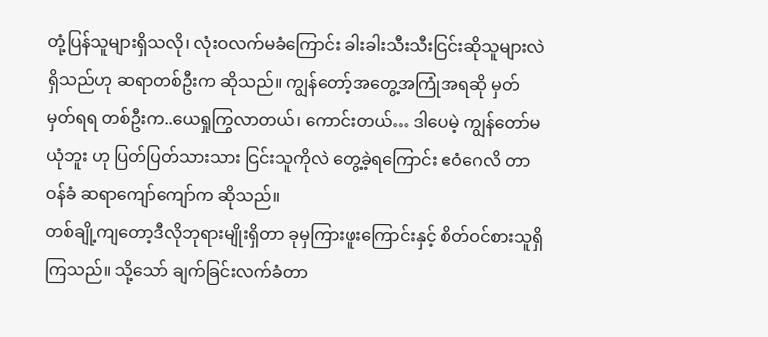တုံ့ပြန်သူများရှိသလို၊ လုံးဝလက်မခံကြောင်း ခါးခါးသီးသီးငြင်းဆိုသူများလဲ ရှိသည်ဟု ဆရာတစ်ဦးက ဆိုသည်။ ကျွန်တော့်အတွေ့အကြုံအရဆို မှတ်မှတ်ရရ တစ်ဦးက..ယေရှုကြွလာတယ်၊ ကောင်းတယ်… ဒါပေမဲ့ ကျွန်တော်မယုံဘူး ဟု ပြတ်ပြတ်သားသား ငြင်းသူကိုလဲ တွေ့ခဲ့ရကြောင်း ဧဝံဂေလိ တာဝန်ခံ ဆရာကျော်ကျော်က ဆိုသည်။
တစ်ချို့ကျတော့ဒီလိုဘုရားမျိုးရှိတာ ခုမှကြားဖူးကြောင်းနှင့် စိတ်ဝင်စားသူရှိကြသည်။ သို့သော် ချက်ခြင်းလက်ခံတာ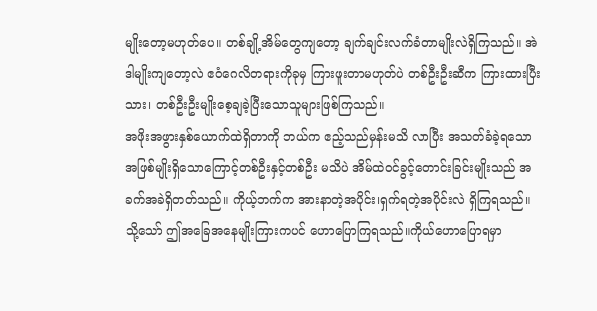မျိုးတော့မဟုတ်ပေ။ တစ်ချို့အိမ်တွေကျတော့ ချက်ချင်းလက်ခံတာမျိုးလဲရှိကြသည်။ အဲဒါမျိုးကျတော့လဲ ဧဝံဂေလိတရားကိုခုမှ ကြားဖူးတာမဟုတ်ပဲ တစ်ဦးဦးဆီက ကြားထားပြီးသား၊ တစ်ဦးဦးမျိုးစေ့ချခဲ့ပြီးသောသူများဖြစ်ကြသည်။
အဖိုးအဖွားနှစ်ယောက်ထဲရှိတာကို ဘယ်က ဧည့်သည်မှန်းမသိ လာပြီး အသတ်ခံခဲ့ရသော အဖြစ်မျိုးရှိသောကြောင့်တစ်ဦးနှင့်တစ်ဦး မသိပဲ အိမ်ထဲဝင်ခွင့်တောင်းခြင်းမျိုးသည် အခက်အခဲရှိတတ်သည်။ ကိုယ့်ဘက်က အားနာတဲ့အပိုင်း၊ရှက်ရတဲ့အပိုင်းလဲ ရှိကြရသည်။ သို့သော် ဤအခြေအနေမျိုးကြားကပင် ဟောပြောကြရသည်။ကိုယ်ဟောပြောရမှာ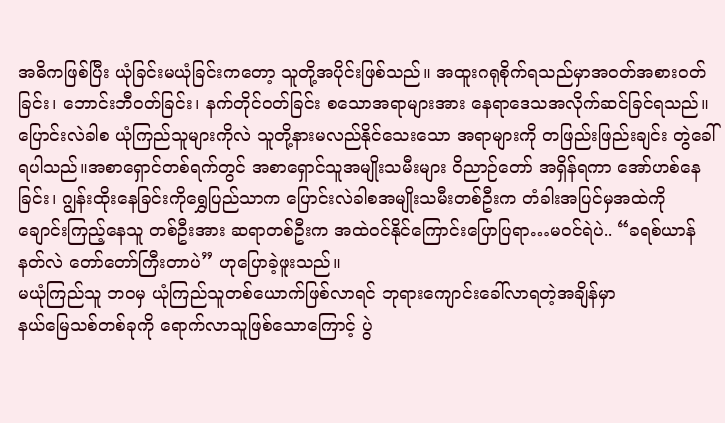အဓိကဖြစ်ပြီး ယုံခြင်းမယုံခြင်းကတော့ သူတို့အပိုင်းဖြစ်သည်။ အထူးဂရုစိုက်ရသည်မှာအဝတ်အစားဝတ်ခြင်း၊ ဘောင်းဘီဝတ်ခြင်း၊ နက်တိုင်ဝတ်ခြင်း စသောအရာများအား နေရာဒေသအလိုက်ဆင်ခြင်ရသည်။
ပြောင်းလဲခါစ ယုံကြည်သူများကိုလဲ သူတို့နားမလည်နိုင်သေးသော အရာများကို တဖြည်းဖြည်းချင်း တွဲခေါ်ရပါသည်။အစာရှောင်တစ်ရက်တွင် အစာရှောင်သူအမျိုးသမီးများ ဝိညာဉ်တော် အရှိန်ရကာ အော်ဟစ်နေခြင်း၊ ဂျွန်းထိုးနေခြင်းကိုရွှေပြည်သာက ပြောင်းလဲခါစအမျိုးသမီးတစ်ဦးက တံခါးအပြင်မှအထဲကို ချောင်းကြည့်နေသူ တစ်ဦးအား ဆရာတစ်ဦးက အထဲဝင်နိုင်ကြောင်းပြောပြရာ…မဝင်ရဲပဲ.. “ခရစ်ယာန်နတ်လဲ တော်တော်ကြီးတာပဲ” ဟုပြောခဲ့ဖူးသည်။
မယုံကြည်သူ ဘဝမှ ယုံကြည်သူတစ်ယောက်ဖြစ်လာရင် ဘုရားကျောင်းခေါ်လာရတဲ့အချိန်မှာ
နယ်မြေသစ်တစ်ခုကို ရောက်လာသူဖြစ်သောကြောင့် ပွဲ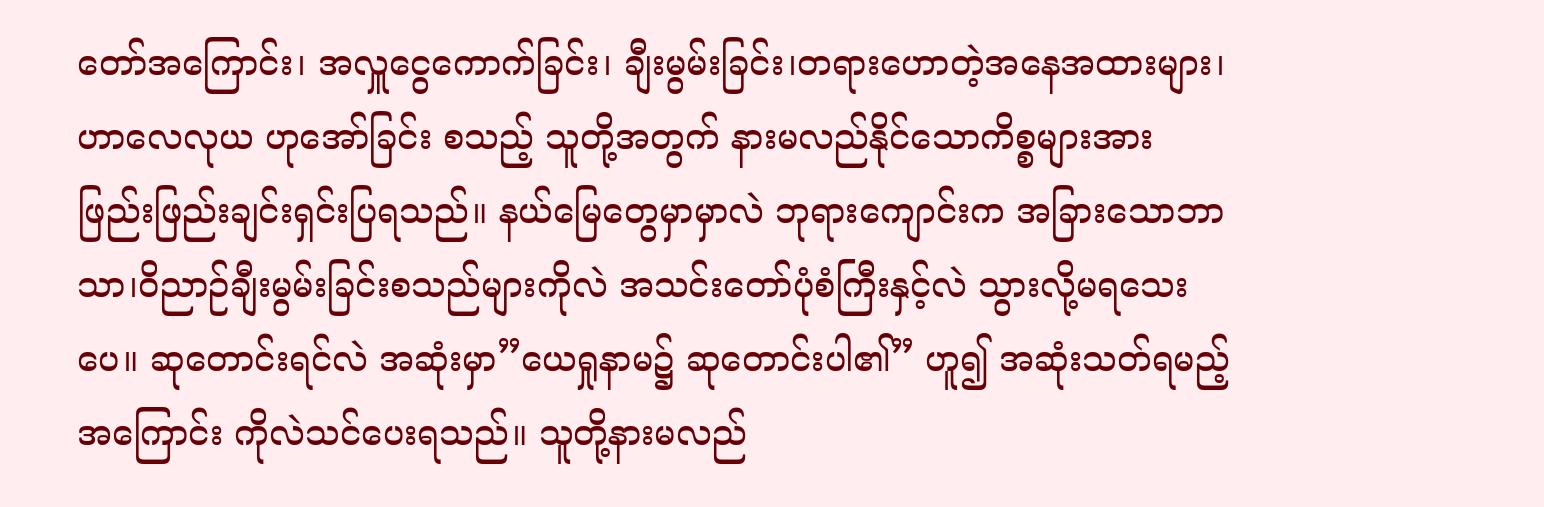တော်အကြောင်း၊ အလှူငွေကောက်ခြင်း၊ ချီးမွမ်းခြင်း၊တရားဟောတဲ့အနေအထားများ၊ ဟာလေလုယ ဟုအော်ခြင်း စသည့် သူတို့အတွက် နားမလည်နိုင်သောကိစ္စများအား ဖြည်းဖြည်းချင်းရှင်းပြရသည်။ နယ်မြေတွေမှာမှာလဲ ဘုရားကျောင်းက အခြားသောဘာသာ၊ဝိညာဉ်ချီးမွမ်းခြင်းစသည်များကိုလဲ အသင်းတော်ပုံစံကြီးနှင့်လဲ သွားလို့မရသေးပေ။ ဆုတောင်းရင်လဲ အဆုံးမှာ”ယေရှုနာမ၌ ဆုတောင်းပါ၏” ဟူ၍ အဆုံးသတ်ရမည့်အကြောင်း ကိုလဲသင်ပေးရသည်။ သူတို့နားမလည်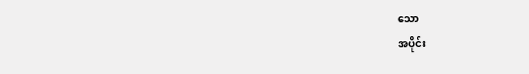သော
အပိုင်း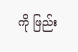ကို ဖြည်း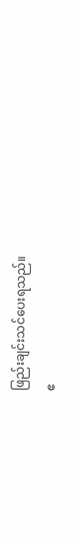ဖြည်းချင်းသင်ပေးရသည်။
ဧ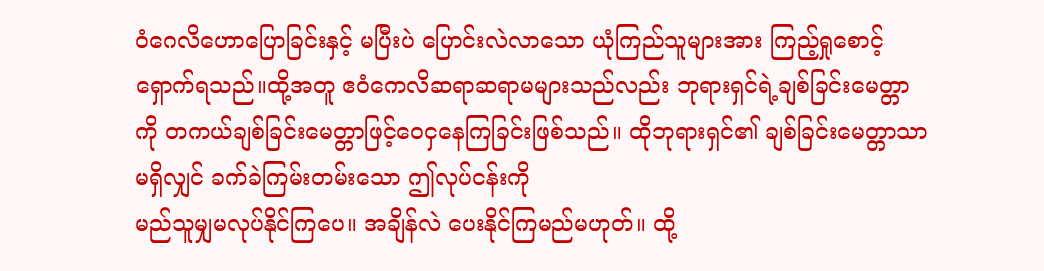ဝံဂေလိဟောပြောခြင်းနှင့် မပြီးပဲ ပြောင်းလဲလာသော ယုံကြည်သူများအား ကြည့်ရှုစောင့်ရှောက်ရသည်။ထို့အတူ ဧဝံကေလိဆရာဆရာမများသည်လည်း ဘုရားရှင်ရဲ့ချစ်ခြင်းမေတ္တာကို တကယ်ချစ်ခြင်းမေတ္တာဖြင့်ဝေငှနေကြခြင်းဖြစ်သည်။ ထိုဘုရားရှင်၏ ချစ်ခြင်းမေတ္တာသာမရှိလျှင် ခက်ခဲကြမ်းတမ်းသော ဤလုပ်ငန်းကို
မည်သူမျှမလုပ်နိုင်ကြပေ။ အချိန်လဲ ပေးနိုင်ကြမည်မဟုတ်။ ထို့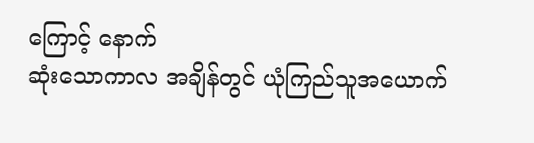ကြောင့် နောက်
ဆုံးသောကာလ အချိန်တွင် ယုံကြည်သူအယောက်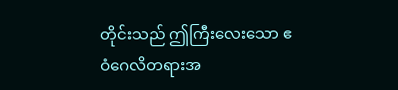တိုင်းသည် ဤကြီးလေးသော ဧဝံဂေလိတရားအ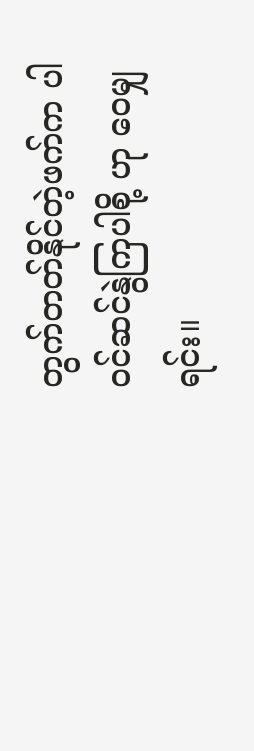တွက်တတ်နိုင်တဲ့ဖက်က ပါဝင်ဆင်နွဲကြပါစို့ ဟု ဝေမျှရင်း။